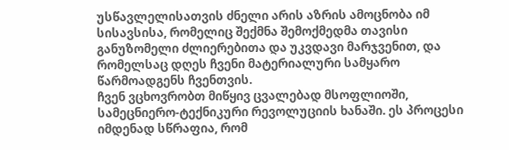უსწავლელისათვის ძნელი არის აზრის ამოცნობა იმ სისავსისა, რომელიც შექმნა შემოქმედმა თავისი განუზომელი ძლიერებითა და უკვდავი მარჯვენით, და რომელსაც დღეს ჩვენი მატერიალური სამყარო წარმოადგენს ჩვენთვის.
ჩვენ ვცხოვრობთ მიწყივ ცვალებად მსოფლიოში, სამეცნიერო-ტექნიკური რევოლუციის ხანაში. ეს პროცესი იმდენად სწრაფია, რომ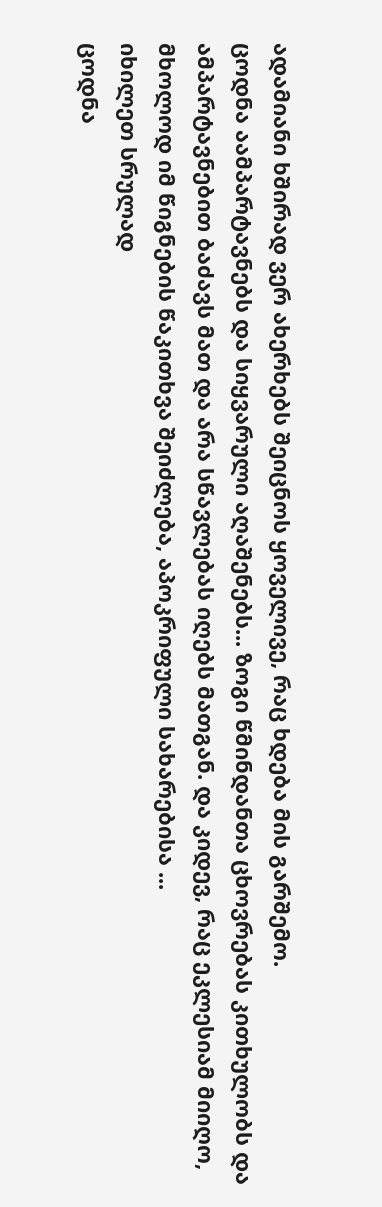ადამიანი ხშირად ვერ ახერხებს შეიცნოს ყოველივე, რაც ხდება მის გარშემო.
ცოდნა აამპარტავნებს და სიყვარული აღაშენებს... ზოგი წმინდანთა ცხოვრებას კითხულობს და ამპარტავნებით ბაძავს მათ და არა სწავლებას იღებს მათგან. და კიდევ, რაც ეკლესიამ მიიღო, მხოლოდ იმ წიგნების წაკითხვა შეიძლება, აპოკრიფული სახარებისა ...
იხილეთ სრულად
ცოდნა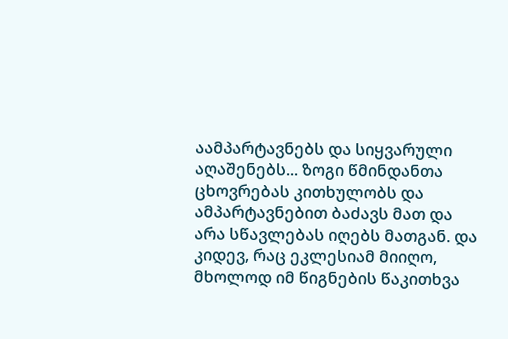აამპარტავნებს და სიყვარული აღაშენებს... ზოგი წმინდანთა ცხოვრებას კითხულობს და ამპარტავნებით ბაძავს მათ და არა სწავლებას იღებს მათგან. და კიდევ, რაც ეკლესიამ მიიღო, მხოლოდ იმ წიგნების წაკითხვა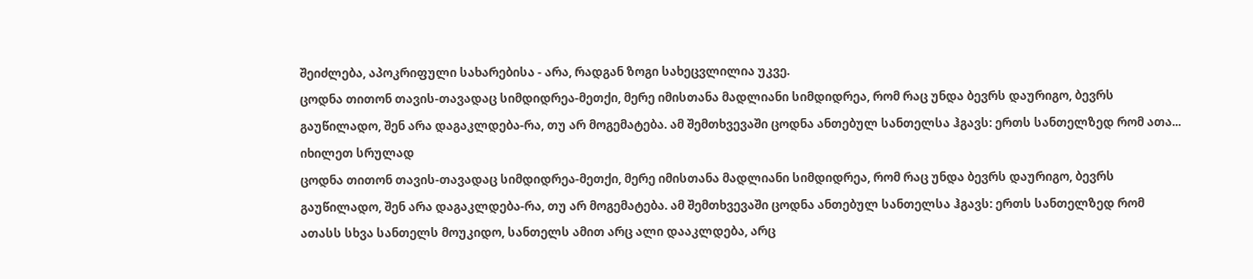შეიძლება, აპოკრიფული სახარებისა - არა, რადგან ზოგი სახეცვლილია უკვე.
ცოდნა თითონ თავის-თავადაც სიმდიდრეა-მეთქი, მერე იმისთანა მადლიანი სიმდიდრეა, რომ რაც უნდა ბევრს დაურიგო, ბევრს გაუწილადო, შენ არა დაგაკლდება-რა, თუ არ მოგემატება. ამ შემთხვევაში ცოდნა ანთებულ სანთელსა ჰგავს: ერთს სანთელზედ რომ ათა...
იხილეთ სრულად
ცოდნა თითონ თავის-თავადაც სიმდიდრეა-მეთქი, მერე იმისთანა მადლიანი სიმდიდრეა, რომ რაც უნდა ბევრს დაურიგო, ბევრს გაუწილადო, შენ არა დაგაკლდება-რა, თუ არ მოგემატება. ამ შემთხვევაში ცოდნა ანთებულ სანთელსა ჰგავს: ერთს სანთელზედ რომ ათასს სხვა სანთელს მოუკიდო, სანთელს ამით არც ალი დააკლდება, არც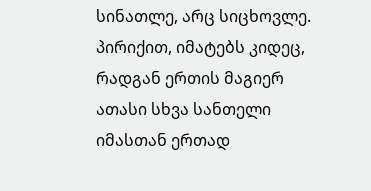სინათლე, არც სიცხოვლე. პირიქით, იმატებს კიდეც, რადგან ერთის მაგიერ ათასი სხვა სანთელი იმასთან ერთად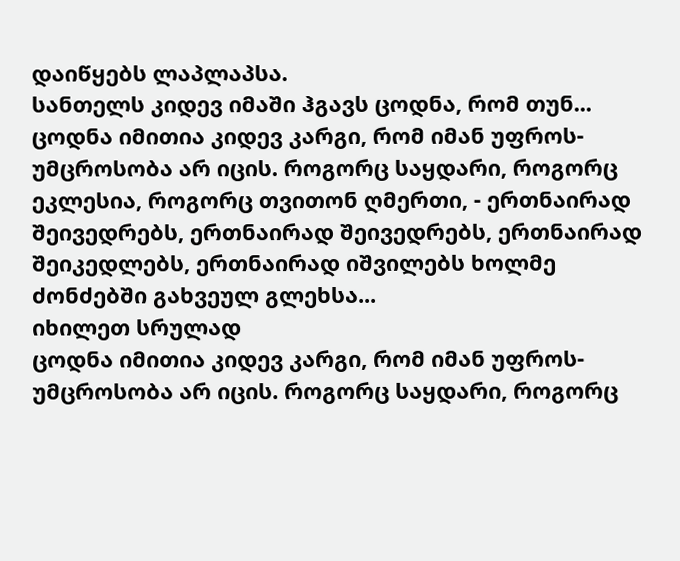დაიწყებს ლაპლაპსა.
სანთელს კიდევ იმაში ჰგავს ცოდნა, რომ თუნ...
ცოდნა იმითია კიდევ კარგი, რომ იმან უფროს-უმცროსობა არ იცის. როგორც საყდარი, როგორც ეკლესია, როგორც თვითონ ღმერთი, - ერთნაირად შეივედრებს, ერთნაირად შეივედრებს, ერთნაირად შეიკედლებს, ერთნაირად იშვილებს ხოლმე ძონძებში გახვეულ გლეხსა...
იხილეთ სრულად
ცოდნა იმითია კიდევ კარგი, რომ იმან უფროს-უმცროსობა არ იცის. როგორც საყდარი, როგორც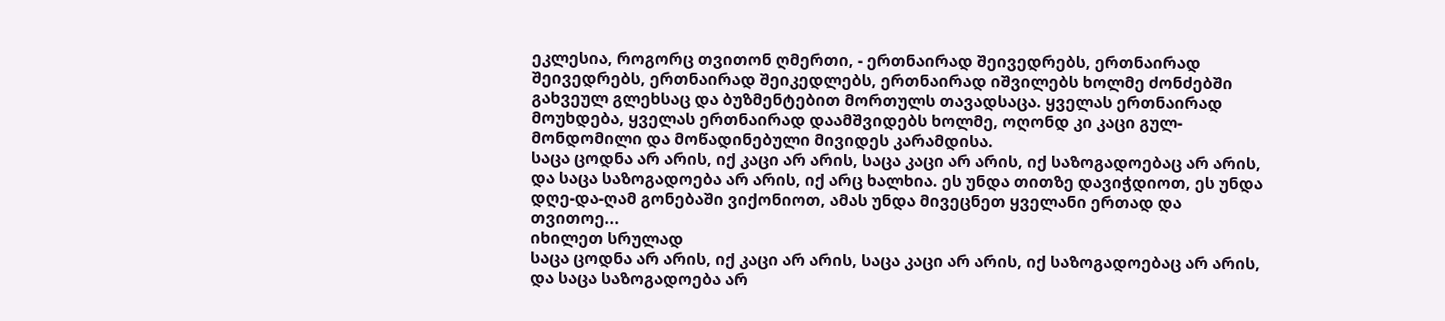ეკლესია, როგორც თვითონ ღმერთი, - ერთნაირად შეივედრებს, ერთნაირად შეივედრებს, ერთნაირად შეიკედლებს, ერთნაირად იშვილებს ხოლმე ძონძებში გახვეულ გლეხსაც და ბუზმენტებით მორთულს თავადსაცა. ყველას ერთნაირად მოუხდება, ყველას ერთნაირად დაამშვიდებს ხოლმე, ოღონდ კი კაცი გულ-მონდომილი და მოწადინებული მივიდეს კარამდისა.
საცა ცოდნა არ არის, იქ კაცი არ არის, საცა კაცი არ არის, იქ საზოგადოებაც არ არის, და საცა საზოგადოება არ არის, იქ არც ხალხია. ეს უნდა თითზე დავიჭდიოთ, ეს უნდა დღე-და-ღამ გონებაში ვიქონიოთ, ამას უნდა მივეცნეთ ყველანი ერთად და თვითოე...
იხილეთ სრულად
საცა ცოდნა არ არის, იქ კაცი არ არის, საცა კაცი არ არის, იქ საზოგადოებაც არ არის, და საცა საზოგადოება არ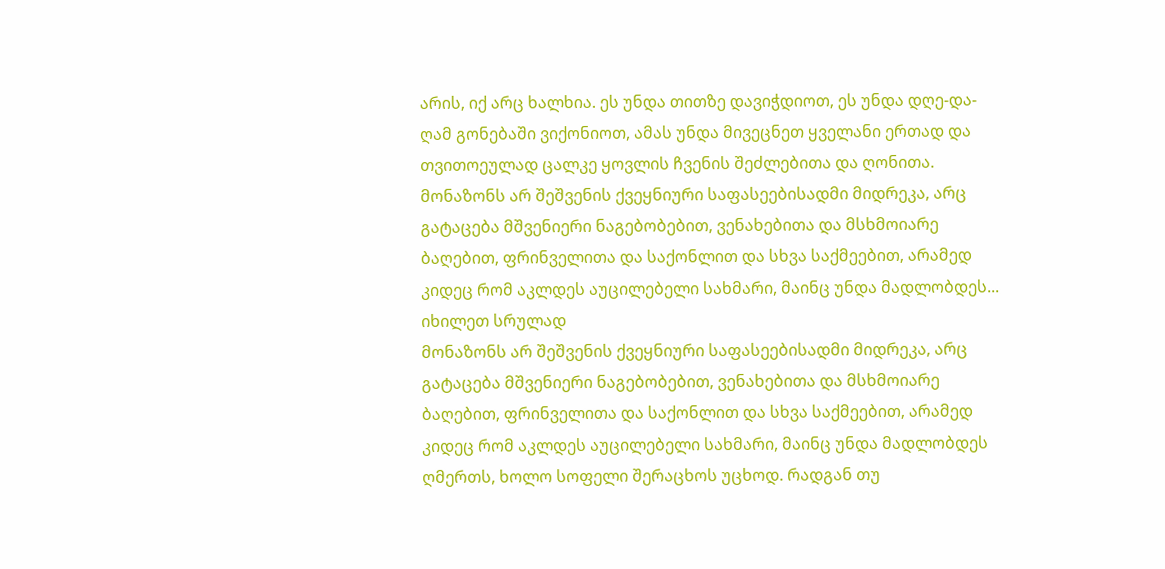არის, იქ არც ხალხია. ეს უნდა თითზე დავიჭდიოთ, ეს უნდა დღე-და-ღამ გონებაში ვიქონიოთ, ამას უნდა მივეცნეთ ყველანი ერთად და თვითოეულად ცალკე ყოვლის ჩვენის შეძლებითა და ღონითა.
მონაზონს არ შეშვენის ქვეყნიური საფასეებისადმი მიდრეკა, არც გატაცება მშვენიერი ნაგებობებით, ვენახებითა და მსხმოიარე ბაღებით, ფრინველითა და საქონლით და სხვა საქმეებით, არამედ კიდეც რომ აკლდეს აუცილებელი სახმარი, მაინც უნდა მადლობდეს...
იხილეთ სრულად
მონაზონს არ შეშვენის ქვეყნიური საფასეებისადმი მიდრეკა, არც გატაცება მშვენიერი ნაგებობებით, ვენახებითა და მსხმოიარე ბაღებით, ფრინველითა და საქონლით და სხვა საქმეებით, არამედ კიდეც რომ აკლდეს აუცილებელი სახმარი, მაინც უნდა მადლობდეს ღმერთს, ხოლო სოფელი შერაცხოს უცხოდ. რადგან თუ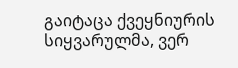გაიტაცა ქვეყნიურის სიყვარულმა, ვერ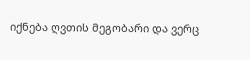იქნება ღვთის მეგობარი და ვერც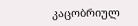კაცობრიულ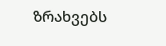ზრახვებს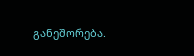განეშორება.